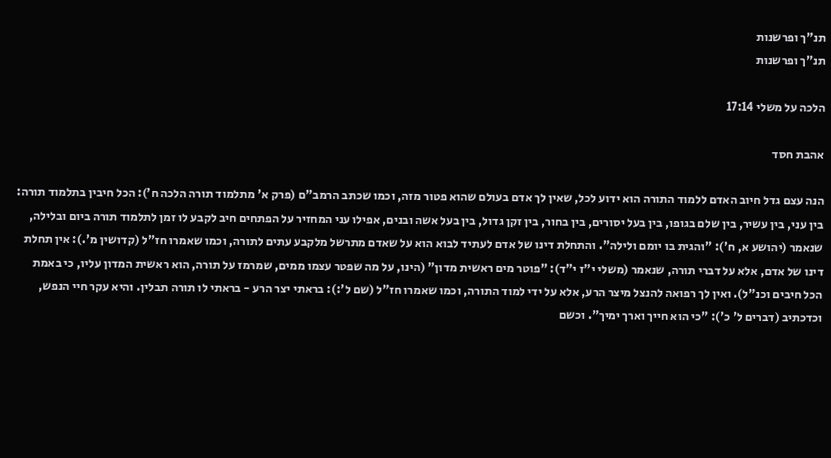תנ"ך ופרשנות
תנ"ך ופרשנות

הלכה על משלי 17:14

אהבת חסד

הנה עצם גדל חיוב האדם ללמוד התורה הוא ידוע לכל, שאין לך אדם בעולם שהוא פטור מזה, וכמו שכתב הרמב"ם (פרק א' מתלמוד תורה הלכה ח'): הכל חיבין בתלמוד תורה: בין עני, בין עשיר, בין שלם בגופו, בין בעל יסורים, בין בחור, בין זקן גדול, בין בעל אשה ובנים, אפילו עני המחזיר על הפתחים חיב לקבע לו זמן לתלמוד תורה ביום ובלילה, שנאמר (יהושע א, ח'): "והגית בו יומם ולילה". והתחלת דינו של אדם לעתיד לבוא הוא על שאדם מתרשל מלקבע עתים לתורה, וכמו שאמרו חז"ל (קדושין מ'.): אין תחלת דינו של אדם, אלא על דברי תורה, שנאמר (משלי י"ז י"ד): "פוטר מים ראשית מדון" (הינו, על מה שפטר עצמו ממים, שמרמז על תורה, הוא ראשית המדון עליו, כי באמת הכל חיבים וכנ"ל). ואין לך רפואה להנצל מיצר הרע, אלא על ידי למוד התורה, וכמו שאמרו חז"ל (שם ל':): בראתי יצר הרע - בראתי לו תורה תבלין. והיא עקר חיי הנפש, וכדכתיב (דברים ל' כ'): "כי הוא חייך וארך ימיך". וכשם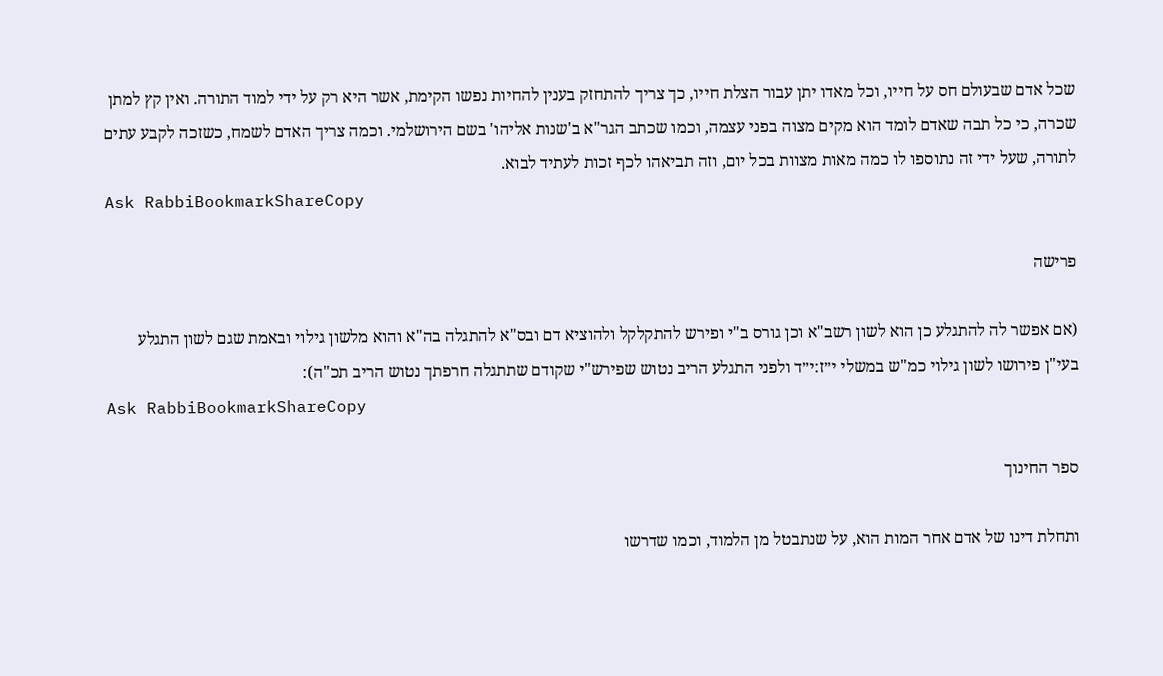שכל אדם שבעולם חס על חייו, וכל מאדו יתן עבור הצלת חייו, כך צריך להתחזק בענין להחיות נפשו הקימת, אשר היא רק על ידי למוד התורה. ואין קץ למתן שכרה, כי כל תבה שאדם לומד הוא מקים מצוה בפני עצמה, וכמו שכתב הגר"א ב'שנות אליהו' בשם הירושלמי. וכמה צריך האדם לשמח, כשזכה לקבע עתים לתורה, שעל ידי זה נתוספו לו כמה מאות מצוות בכל יום, וזה תביאהו לכף זכות לעתיד לבוא.
Ask RabbiBookmarkShareCopy

פרישה

(אם אפשר לה להתגלע כן הוא לשון רשב"א וכן גורס ב"י ופירש להתקלקל ולהוציא דם ובס"א להתגלה בה"א והוא מלשון גילוי ובאמת שגם לשון התגלע בעי"ן פירושו לשון גילוי כמ"ש במשלי י״ז:י״ד ולפני התגלע הריב נטוש שפירש"י שקודם שתתגלה חרפתך נטוש הריב תכ"ה):
Ask RabbiBookmarkShareCopy

ספר החינוך

ותחלת דינו של אדם אחר המות הוא, על שנתבטל מן הלמוד, וכמו שדרשו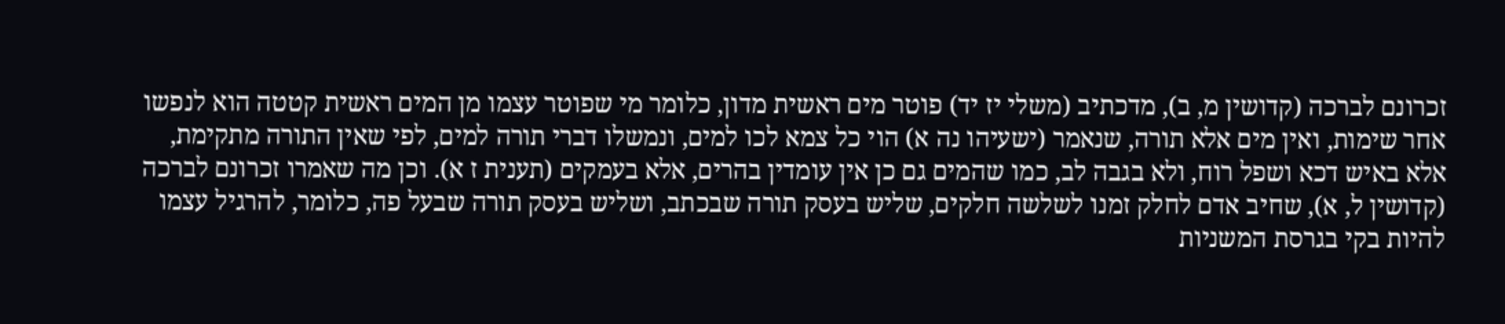זכרונם לברכה (קדושין מ, ב), מדכתיב (משלי יז יד) פוטר מים ראשית מדון, כלומר מי שפוטר עצמו מן המים ראשית קטטה הוא לנפשו אחר שימות, ואין מים אלא תורה, שנאמר (ישעיהו נה א) הוי כל צמא לכו למים, ונמשלו דברי תורה למים, לפי שאין התורה מתקימת, אלא באיש דכא ושפל רוח, ולא בגבה לב, כמו שהמים גם כן אין עומדין בהרים, אלא בעמקים (תענית ז א). וכן מה שאמרו זכרונם לברכה (קדושין ל, א), שחיב אדם לחלק זמנו לשלשה חלקים, שליש בעסק תורה שבכתב, ושליש בעסק תורה שבעל פה, כלומר, להרגיל עצמו להיות בקי בגרסת המשניות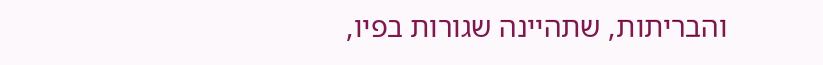והבריתות, שתהיינה שגורות בפיו,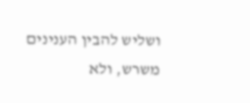ושליש להבין הענינים משרש, ולא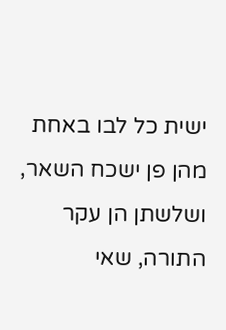ישית כל לבו באחת מהן פן ישכח השאר, ושלשתן הן עקר התורה, שאי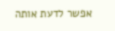אפשר לדעת אותה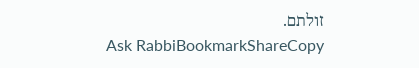זולתם.
Ask RabbiBookmarkShareCopy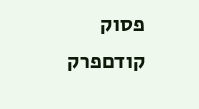פסוק קודםפרק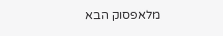מלאפסוק הבא